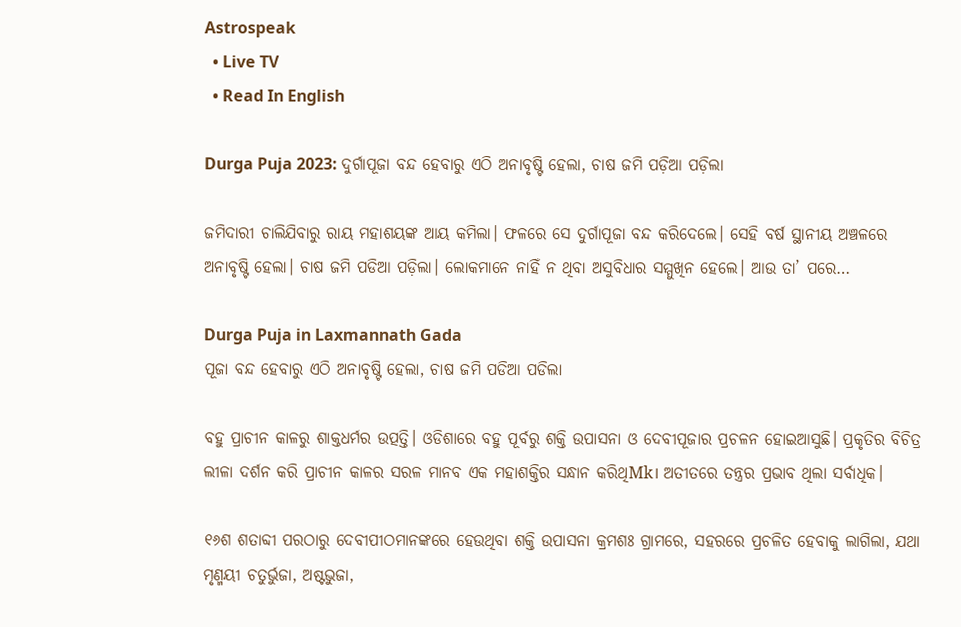Astrospeak
  • Live TV
  • Read In English

Durga Puja 2023: ଦୁର୍ଗାପୂଜା ବନ୍ଦ ହେବାରୁ ଏଠି ଅନାବୃଷ୍ଟି ହେଲା, ଚାଷ ଜମି ପଡ଼ିଆ ପଡ଼ିଲା

ଜମିଦାରୀ ଚାଲିଯିବାରୁ ରାୟ ମହାଶୟଙ୍କ ଆୟ କମିଲା। ଫଳରେ ସେ ଦୁର୍ଗାପୂଜା ବନ୍ଦ କରିଦେଲେ। ସେହି ବର୍ଷ ସ୍ଥାନୀୟ ଅଞ୍ଚଳରେ ଅନାବୃଷ୍ଟି ହେଲା। ଚାଷ ଜମି ପଡିଆ ପଡ଼ିଲା। ଲୋକମାନେ ନାହିଁ ନ ଥିବା ଅସୁବିଧାର ସମ୍ମୁଖିନ ହେଲେ। ଆଉ ତା’ ପରେ…

Durga Puja in Laxmannath Gada
ପୂଜା ବନ୍ଦ ହେବାରୁ ଏଠି ଅନାବୃଷ୍ଟି ହେଲା, ଚାଷ ଜମି ପଡିଆ ପଡିଲା

ବହୁ ପ୍ରାଚୀନ କାଳରୁ ଶାକ୍ତଧର୍ମର ଉତ୍ପତ୍ତି। ଓଡିଶାରେ ବହୁ ପୂର୍ବରୁ ଶକ୍ତି ଉପାସନା ଓ ଦେବୀପୂଜାର ପ୍ରଚଳନ ହୋଇଆସୁଛି। ପ୍ରକୃତିର ବିଚିତ୍ର ଲୀଳା ଦର୍ଶନ କରି ପ୍ରାଚୀନ କାଳର ସରଳ ମାନବ ଏକ ମହାଶକ୍ତିର ସନ୍ଧାନ କରିଥିMk। ଅତୀତରେ ତନ୍ତ୍ରର ପ୍ରଭାବ ଥିଲା ସର୍ବାଧିକ।

୧୬ଶ ଶତାବ୍ଦୀ ପରଠାରୁ ଦେବୀପୀଠମାନଙ୍କରେ ହେଉଥିବା ଶକ୍ତି ଉପାସନା କ୍ରମଶଃ ଗ୍ରାମରେ, ସହରରେ ପ୍ରଚଳିତ ହେବାକୁ ଲାଗିଲା, ଯଥା ମୃଣ୍ମୟୀ ଚତୁର୍ଭୁଜା, ଅଷ୍ଟଭୁଜା,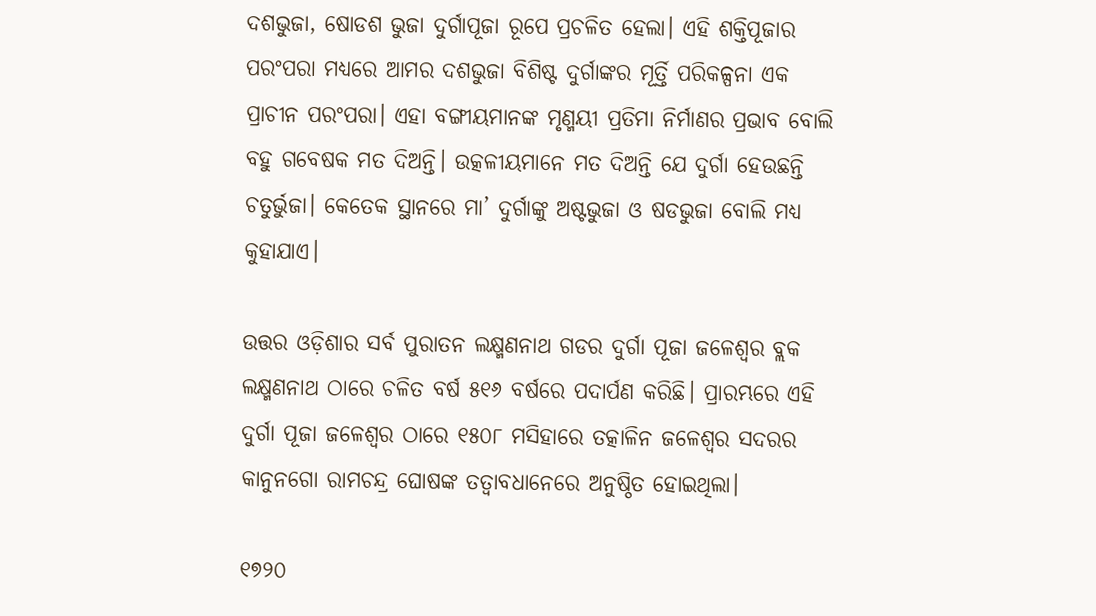ଦଶଭୁଜା, ଷୋଡଶ ଭୁଜା ଦୁର୍ଗାପୂଜା ରୂପେ ପ୍ରଚଳିତ ହେଲା। ଏହି ଶକ୍ତିପୂଜାର ପରଂପରା ମଧ୍ୟରେ ଆମର ଦଶଭୁଜା ବିଶିଷ୍ଟ ଦୁର୍ଗାଙ୍କର ମୂର୍ତ୍ତି ପରିକଳ୍ପନା ଏକ ପ୍ରାଚୀନ ପରଂପରା। ଏହା ବଙ୍ଗୀୟମାନଙ୍କ ମୃଣ୍ମୟୀ ପ୍ରତିମା ନିର୍ମାଣର ପ୍ରଭାବ ବୋଲି ବହୁ ଗବେଷକ ମତ ଦିଅନ୍ତି। ଉତ୍କଳୀୟମାନେ ମତ ଦିଅନ୍ତି ଯେ ଦୁର୍ଗା ହେଉଛନ୍ତି ଚତୁର୍ଭୁଜା। କେତେକ ସ୍ଥାନରେ ମା’ ଦୁର୍ଗାଙ୍କୁ ଅଷ୍ଟଭୁଜା ଓ ଷଡଭୁଜା ବୋଲି ମଧ୍ୟ କୁହାଯାଏ।

ଉତ୍ତର ଓଡ଼ିଶାର ସର୍ବ ପୁରାତନ ଲକ୍ଷ୍ମଣନାଥ ଗଡର ଦୁର୍ଗା ପୂଜା ଜଳେଶ୍ୱର ବ୍ଲକ ଲକ୍ଷ୍ମଣନାଥ ଠାରେ ଚଳିତ ବର୍ଷ ୫୧୬ ବର୍ଷରେ ପଦାର୍ପଣ କରିଛି। ପ୍ରାରମ୍ଭରେ ଏହି ଦୁର୍ଗା ପୂଜା ଜଳେଶ୍ୱର ଠାରେ ୧୫୦୮ ମସିହାରେ ତତ୍କାଳିନ ଜଳେଶ୍ୱର ସଦରର କାନୁନଗୋ ରାମଚନ୍ଦ୍ର ଘୋଷଙ୍କ ତତ୍ୱାବଧାନେରେ ଅନୁଷ୍ଠିତ ହୋଇଥିଲା।

୧୭୨୦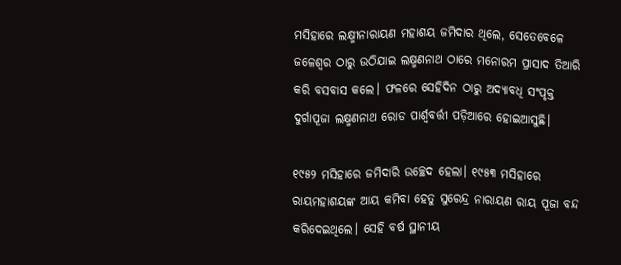ମସିହାରେ ଲକ୍ଷ୍ମୀନାରାୟଣ ମହାଶୟ ଜମିଦାର ଥିଲେ, ସେତେବେଳେ ଜଳେଶ୍ୱର ଠାରୁ ଉଠିଯାଇ ଲକ୍ଷ୍ମଣନାଥ ଠାରେ ମନୋରମ ପ୍ରାସାଦ ତିଆରି କରି ବସବାସ କଲେ। ଫଳରେ ସେହିଦିନ ଠାରୁ ଅଦ୍ୟାବଧି ସଂପୃକ୍ତ ଦୁର୍ଗାପୂଜା ଲକ୍ଷ୍ମଣନାଥ ରୋଡ ପାର୍ଶ୍ୱବର୍ତ୍ତୀ ପଡ଼ିଆରେ ହୋଇଆସୁଛି।

୧୯୫୨ ମସିହାରେ ଜମିଦାରି ଉଚ୍ଛେଦ ହେଲା। ୧୯୫୩ ମସିହାରେ ରାୟମହାଶୟଙ୍କ ଆୟ କମିବା ହେତୁ ସୁରେନ୍ଦ୍ର ନାରାୟଣ ରାୟ ପୂଜା ବନ୍ଦ କରିଦେଇଥିଲେ। ସେହି ବର୍ଷ ସ୍ଥାନୀୟ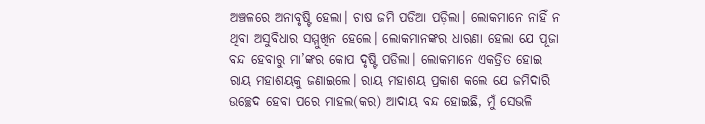ଅଞ୍ଚଳରେ ଅନାବୃଷ୍ଟି ହେଲା। ଚାଷ ଜମି ପଡିଆ ପଡ଼ିଲା। ଲୋକମାନେ ନାହିଁ ନ ଥିବା ଅସୁବିଧାର ସମ୍ମୁଖିନ ହେଲେ। ଲୋକମାନଙ୍କର ଧାରଣା ହେଲା ଯେ ପୂଜା ବନ୍ଦ ହେବାରୁ ମା’ଙ୍କର କୋପ ଦୃଷ୍ଟି ପଡିଲା। ଲୋକମାନେ ଏକତ୍ରିତ ହୋଇ ରାୟ ମହାଶୟକୁ ଜଣାଇଲେ। ରାୟ ମହାଶୟ ପ୍ରକାଶ କଲେ ଯେ ଜମିଦାରି ଉଚ୍ଛେଦ ହେବା ପରେ ମାହଲ(କର) ଆଦାୟ ବନ୍ଦ ହୋଇଛି, ମୁଁ ସେଭଳି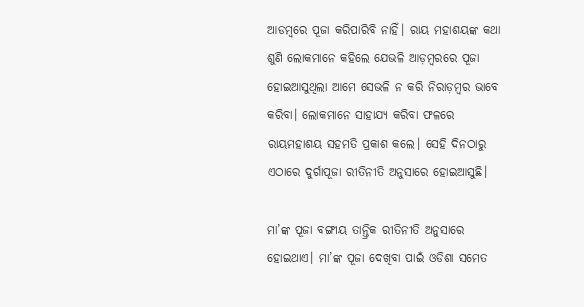ଆଡମ୍ବରେ ପୂଜା କରିପାରିବି ନାହିଁ। ରାୟ ମହାଶୟଙ୍କ କଥା ଶୁଣି ଲୋକମାନେ କହିଲେ ଯେଭଳି ଆଡ଼ମ୍ବରରେ ପୂଜା ହୋଇଆସୁଥିଲା ଆମେ ସେଭଳି ନ କରି ନିରାଡ଼ମ୍ବର ଭାବେ କରିବା। ଲୋକମାନେ ସାହାଯ୍ୟ କରିବା ଫଳରେ ରାୟମହାଶୟ ସହମତି ପ୍ରକାଶ କଲେ। ସେହି ଦିନଠାରୁ  ଏଠାରେ ଦୁର୍ଗାପୂଜା ରୀତିନୀତି ଅନୁସାରେ ହୋଇଆସୁଛି।

ମା’ଙ୍କ ପୂଜା ବଙ୍ଗୀୟ ତାନ୍ତ୍ରିକ ରୀତିନୀତି ଅନୁସାରେ ହୋଇଥାଏ। ମା’ଙ୍କ ପୂଜା ଦେଖିବା ପାଇଁ ଓଡିଶା ସମେତ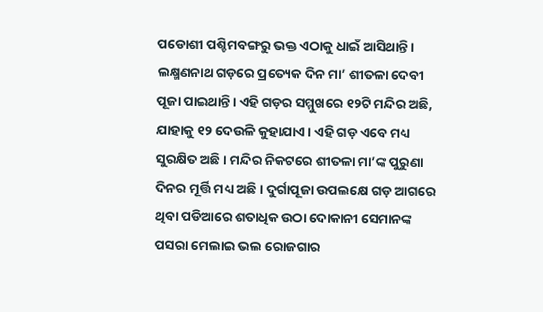ପଡୋଶୀ ପଶ୍ଚିମବଙ୍ଗରୁ ଭକ୍ତ ଏଠାକୁ ଧାଇଁ ଆସିଥାନ୍ତି। ଲକ୍ଷ୍ମଣନାଥ ଗଡ଼ରେ ପ୍ରତ୍ୟେକ ଦିନ ମା’ ଶୀତଳା ଦେବୀ ପୂଜା ପାଇଥାନ୍ତି। ଏହି ଗଡ଼ର ସମ୍ମୁଖରେ ୧୨ଟି ମନ୍ଦିର ଅଛି, ଯାହାକୁ ୧୨ ଦେଉଳି କୁହାଯାଏ। ଏହି ଗଡ଼ ଏବେ ମଧ୍ୟ ସୁରକ୍ଷିତ ଅଛି। ମନ୍ଦିର ନିକଟରେ ଶୀତଳା ମା’ଙ୍କ ପୁରୁଣା ଦିନର ମୂର୍ତ୍ତି ମଧ୍ୟ ଅଛି। ଦୁର୍ଗାପୂଜା ଉପଲକ୍ଷେ ଗଡ଼ ଆଗରେ ଥିବା ପଡିଆରେ ଶତାଧିକ ଉଠା ଦୋକାନୀ ସେମାନଙ୍କ ପସରା ମେଲାଇ ଭଲ ରୋଜଗାର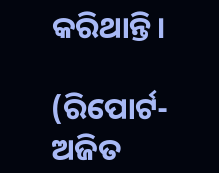କରିଥାନ୍ତି।

(ରିପୋର୍ଟ- ଅଜିତ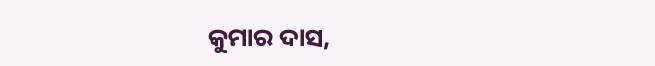କୁମାର ଦାସ,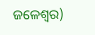ଜଳେଶ୍ୱର)